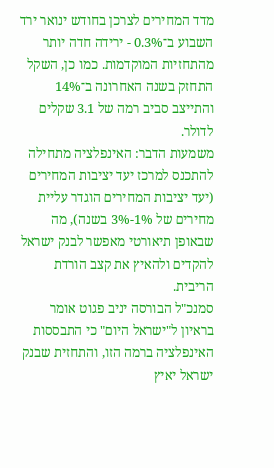מדד המחירים לצרכן בחודש ינואר ירד השבוע ב־0.3% - ירידה חדה יותר מהתחזיות המוקדמות. כמו כן, השקל התחזק בשנה האחרונה ב־14% והתייצב סביב רמה של 3.1 שקלים לדולר.
משמעות הדבר: האינפלציה מתחילה להתכנס למרכז יעד יציבות המחירים (יעד יציבות המחירים הוגדר עליית מחירים של 1%-3% בשנה), מה שבאופן תיאורטי מאפשר לבנק ישראל להקדים ולהאיץ את קצב הורדת הריבית.
סמנכ"ל הבורסה יניב פגוט אומר בראיון ל"ישראל היום" כי התבססות האינפלציה ברמה הזו, והתחזית שבנק ישראל יאיץ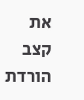את קצב הורדת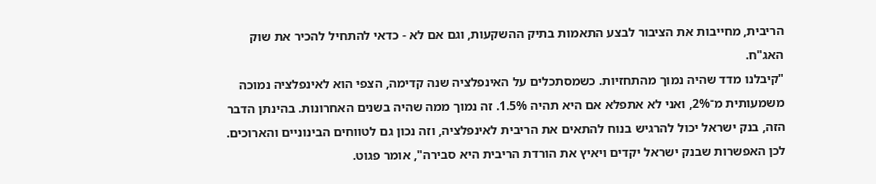הריבית, מחייבות את הציבור לבצע התאמות בתיק ההשקעות, וגם אם לא - כדאי להתחיל להכיר את שוק האג"ח.
"קיבלנו מדד שהיה נמוך מהתחזיות. כשמסתכלים על האינפלציה שנה קדימה, הצפי הוא לאינפלציה נמוכה משמעותית מ־2%, ואני לא אתפלא אם היא תהיה 1.5%. זה נמוך ממה שהיה בשנים האחרונות. בהינתן הדבר הזה, בנק ישראל יכול להרגיש בנוח להתאים את הריבית לאינפלציה, וזה נכון גם לטווחים הבינוניים והארוכים. לכן האפשרות שבנק ישראל יקדים ויאיץ את הורדת הריבית היא סבירה", אומר פגוט.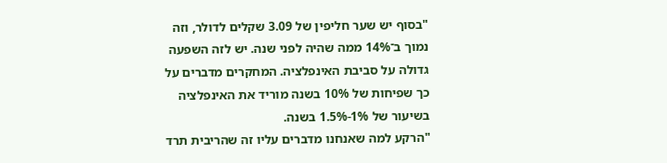"בסוף יש שער חליפין של 3.09 שקלים לדולר, וזה נמוך ב־14% ממה שהיה לפני שנה. יש לזה השפעה גדולה על סביבת האינפלציה. המחקרים מדברים על כך שפיחות של 10% בשנה מוריד את האינפלציה בשיעור של 1%-1.5% בשנה.
"הרקע למה שאנחנו מדברים עליו זה שהריבית תרד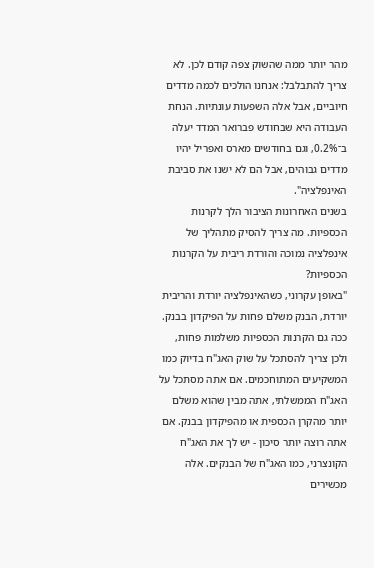מהר יותר ממה שהשוק צפה קודם לכן. לא צריך להתבלבל: אנחנו הולכים לכמה מדדים חיוביים, אבל אלה השפעות עונתיות. הנחת העבודה היא שבחודש פברואר המדד יעלה ב־0.2%, וגם בחודשים מארס ואפריל יהיו מדדים גבוהים, אבל הם לא ישנו את סביבת האינפלציה".
בשנים האחרונות הציבור הלך לקרנות הכספיות. מה צריך להסיק מתהליך של אינפלציה נמוכה והורדת ריבית על הקרנות הכספיות?
"באופן עקרוני, כשהאינפלציה יורדת והריבית יורדת, הבנק משלם פחות על הפיקדון בבנק. ככה גם הקרנות הכספיות משלמות פחות, ולכן צריך להסתכל על שוק האג"ח בדיוק כמו המשקיעים המתוחכמים. אם אתה מסתכל על האג"ח הממשלתי, אתה מבין שהוא משלם יותר מהקרן הכספית או מהפיקדון בבנק. אם אתה רוצה יותר סיכון - יש לך את האג"ח הקונצרני, כמו האג"ח של הבנקים. אלה מכשירים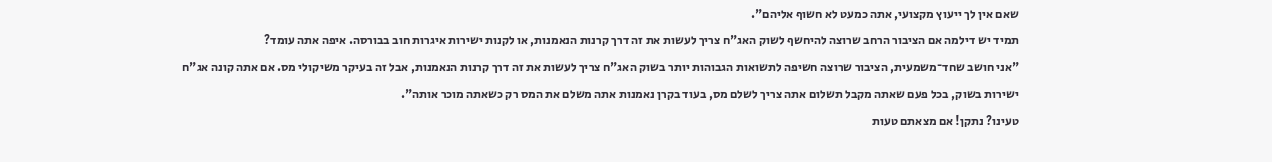שאם אין לך ייעוץ מקצועי, אתה כמעט לא חשוף אליהם".
תמיד יש דילמה אם הציבור הרחב שרוצה להיחשף לשוק האג"ח צריך לעשות את זה דרך קרנות הנאמנות, או לקנות ישירות איגרות חוב בבורסה. איפה אתה עומד?
"אני חושב שחד־משמעית, הציבור שרוצה חשיפה לתשואות הגבוהות יותר בשוק האג"ח צריך לעשות את זה דרך קרנות הנאמנות, אבל זה בעיקר משיקולי מס. אם אתה קונה אג"ח ישירות בשוק, בכל פעם שאתה מקבל תשלום אתה צריך לשלם מס, בעוד בקרן נאמנות אתה משלם את המס רק כשאתה מוכר אותה".
טעינו? נתקן! אם מצאתם טעות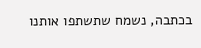בכתבה, נשמח שתשתפו אותנו